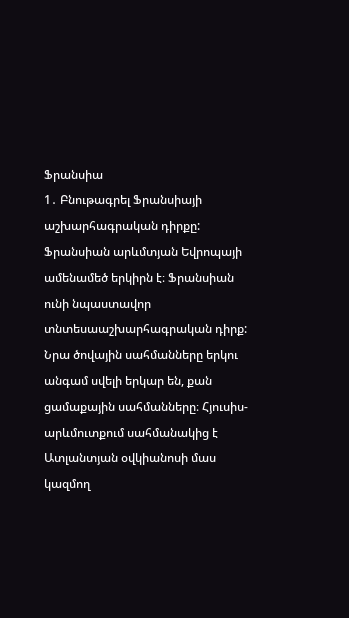Ֆրանսիա
1․ Բնութագրել Ֆրանսիայի աշխարհագրական դիրքը:
Ֆրանսիան արևմտյան Եվրոպայի ամենամեծ երկիրն է։ Ֆրանսիան ունի նպաստավոր տնտեսաաշխարհագրական դիրք: Նրա ծովային սահմանները երկու անգամ սվելի երկար են, քան ցամաքային սահմանները։ Հյուսիս-արևմուտքում սահմանակից է Ատլանտյան օվկիանոսի մաս կազմող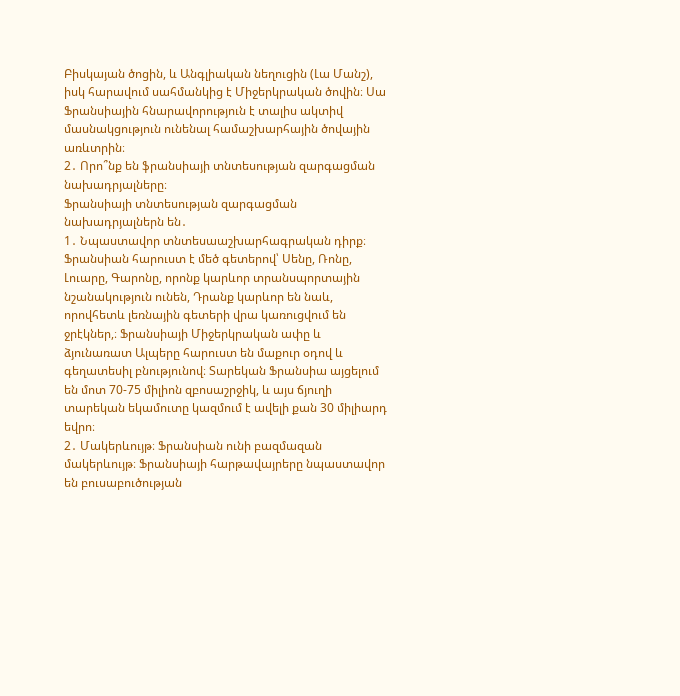Բիսկայան ծոցին, և Անգլիական նեղուցին (Լա Մանշ), իսկ հարավում սահմանկից է Միջերկրական ծովին։ Սա Ֆրանսիային հնարավորություն է տալիս ակտիվ մասնակցություն ունենալ համաշխարհային ծովային առևտրին։
2․ Որո՞նք են ֆրանսիայի տնտեսության զարգացման նախադրյալները։
Ֆրանսիայի տնտեսության զարգացման նախադրյալներն են․
1․ Նպաստավոր տնտեսաաշխարհագրական դիրք։ Ֆրանսիան հարուստ է մեծ գետերով՝ Սենը, Ռոնը, Լուարը, Գարոնը, որոնք կարևոր տրանսպորտային նշանակություն ունեն, Դրանք կարևոր են նաև, որովհետև լեռնային գետերի վրա կառուցվում են ջրէկներ,։ Ֆրանսիայի Միջերկրական ափը և ձյունառատ Ալպերը հարուստ են մաքուր օդով և գեղատեսիլ բնությունով։ Տարեկան Ֆրանսիա այցելում են մոտ 70-75 միլիոն զբոսաշրջիկ, և այս ճյուղի տարեկան եկամուտը կազմում է ավելի քան 30 միլիարդ եվրո։
2․ Մակերևույթ։ Ֆրանսիան ունի բազմազան մակերևույթ։ Ֆրանսիայի հարթավայրերը նպաստավոր են բուսաբուծության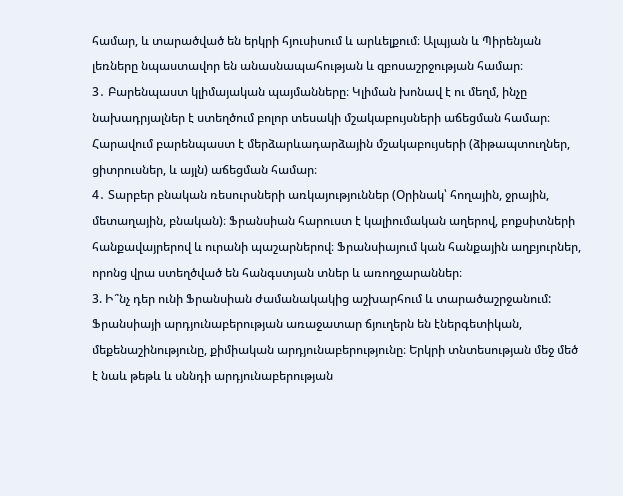համար, և տարածված են երկրի հյուսիսում և արևելքում։ Ալպյան և Պիրենյան լեռները նպաստավոր են անասնապահության և զբոսաշրջության համար։
3․ Բարենպաստ կլիմայական պայմանները։ Կլիման խոնավ է ու մեղմ, ինչը նախադրյալներ է ստեղծում բոլոր տեսակի մշակաբույսների աճեցման համար։ Հարավում բարենպաստ է մերձարևադարձային մշակաբույսերի (ձիթապտուղներ, ցիտրուսներ, և այլն) աճեցման համար։
4․ Տարբեր բնական ռեսուրսների առկայություններ (Օրինակ՝ հողային, ջրային, մետաղային, բնական)։ Ֆրանսիան հարուստ է կալիումական աղերով, բոքսիտների հանքավայրերով և ուրանի պաշարներով։ Ֆրանսիայում կան հանքային աղբյուրներ, որոնց վրա ստեղծված են հանգստյան տներ և առողջարաններ։
3. Ի՞նչ դեր ունի Ֆրանսիան ժամանակակից աշխարհում և տարածաշրջանում:
Ֆրանսիայի արդյունաբերության առաջատար ճյուղերն են էներգետիկան, մեքենաշինությունը, քիմիական արդյունաբերությունը։ Երկրի տնտեսության մեջ մեծ է նաև թեթև և սննդի արդյունաբերության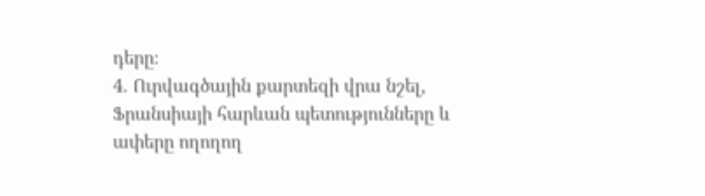դերը։
4. Ուրվագծային քարտեզի վրա նշել, Ֆրանսիայի հարևան պետությունները և ափերը ողողող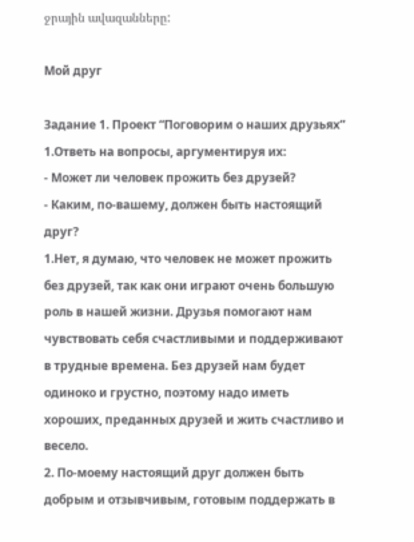ջրային ավազանները:

Мой друг

Задание 1. Проект “Поговорим о наших друзьях”
1.Ответь на вопросы, аргументируя их:
- Может ли человек прожить без друзей?
- Каким, по-вашему, должен быть настоящий друг?
1.Нет, я думаю, что человек не может прожить без друзей, так как они играют очень большую роль в нашей жизни. Друзья помогают нам чувствовать себя счастливыми и поддерживают в трудные времена. Без друзей нам будет одиноко и грустно, поэтому надо иметь хороших, преданных друзей и жить счастливо и весело.
2. По-моему настоящий друг должен быть добрым и отзывчивым, готовым поддержать в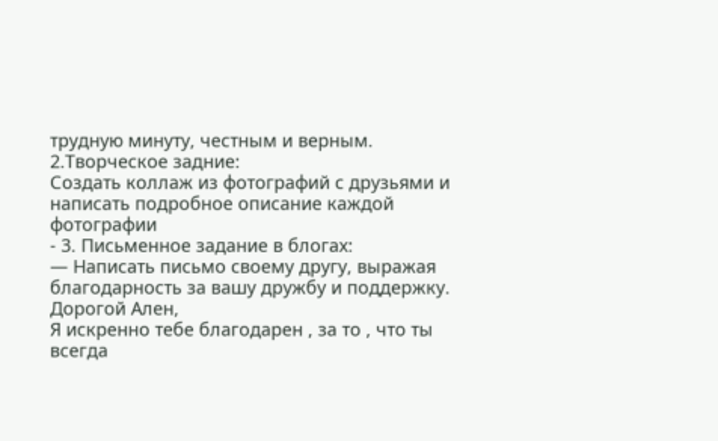трудную минуту, честным и верным.
2.Творческое задние:
Создать коллаж из фотографий с друзьями и написать подробное описание каждой фотографии
- 3. Письменное задание в блогах:
— Написать письмо своему другу, выражая благодарность за вашу дружбу и поддержку.
Дорогой Ален,
Я искренно тебе благодарен , за то , что ты всегда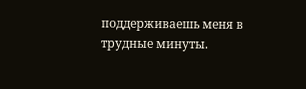поддерживаешь меня в трудные минуты.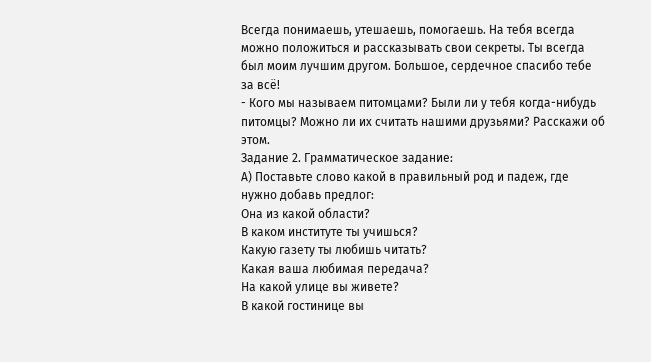Всегда понимаешь, утешаешь, помогаешь. На тебя всегда можно положиться и рассказывать свои секреты. Ты всегда был моим лучшим другом. Большое, сердечное спасибо тебе за всё!
- Кого мы называем питомцами? Были ли у тебя когда-нибудь питомцы? Можно ли их считать нашими друзьями? Расскажи об этом.
Задание 2. Грамматическое задание:
А) Поставьте слово какой в правильный род и падеж, где нужно добавь предлог:
Она из какой области?
В каком институте ты учишься?
Какую газету ты любишь читать?
Какая ваша любимая передача?
На какой улице вы живете?
В какой гостинице вы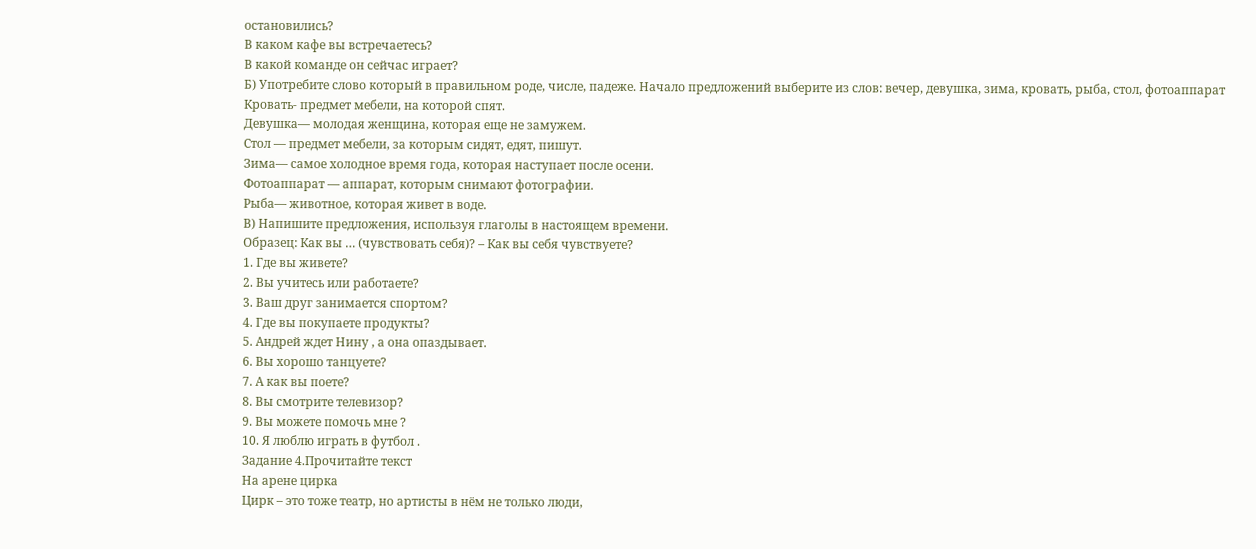остановились?
В каком кафе вы встречаетесь?
В какой команде он сейчас играет?
Б) Употребите слово который в правильном роде, числе, падеже. Начало предложений выберите из слов: вечер, девушка, зима, кровать, рыба, стол, фотоаппарат
Кровать- предмет мебели, на которой спят.
Девушка— молодая женщина, которая еще не замужем.
Стол — предмет мебели, за которым сидят, едят, пишут.
Зима— самое холодное время года, которая наступает после осени.
Фотоаппарат — аппарат, которым снимают фотографии.
Рыба— животное, которая живет в воде.
В) Напишите предложения, используя глаголы в настоящем времени.
Образец: Как вы … (чувствовать себя)? – Как вы себя чувствуете?
1. Где вы живете?
2. Вы учитесь или работаете?
3. Ваш друг занимается спортом?
4. Где вы покупаете продукты?
5. Андрей ждет Нину , а она опаздывает.
6. Вы хорошо танцуете?
7. А как вы поете?
8. Вы смотрите телевизор?
9. Вы можете помочь мне ?
10. Я люблю играть в футбол .
Задание 4.Прочитайте текст
На арене цирка
Цирк – это тоже театр, но артисты в нём не только люди,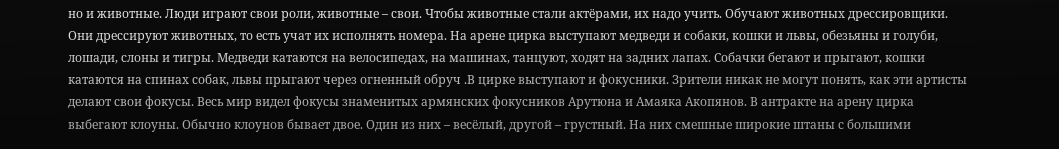но и животные. Люди играют свои роли, животные – свои. Чтобы животные стали актёрами, их надо учить. Обучают животных дрессировщики. Они дрессируют животных, то есть учат их исполнять номера. На арене цирка выступают медведи и собаки, кошки и львы, обезьяны и голуби, лошади, слоны и тигры. Медведи катаются на велосипедах, на машинах, танцуют, ходят на задних лапах. Собачки бегают и прыгают, кошки катаются на спинах собак, львы прыгают через огненный обруч .В цирке выступают и фокусники. Зрители никак не могут понять, как эти артисты делают свои фокусы. Весь мир видел фокусы знаменитых армянских фокусников Арутюна и Амаяка Акопянов. В антракте на арену цирка выбегают клоуны. Обычно клоунов бывает двое. Один из них – весёлый, другой – грустный. На них смешные широкие штаны с большими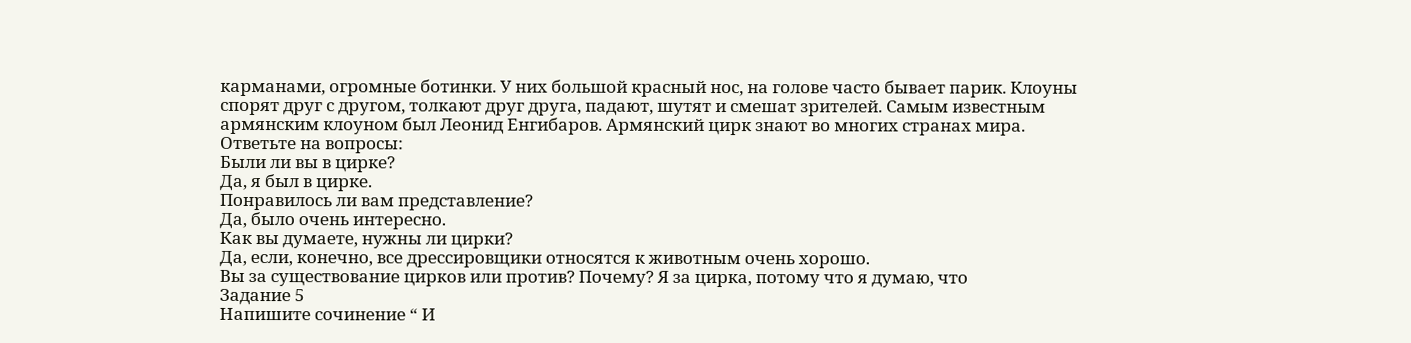карманами, огромные ботинки. У них большой красный нос, на голове часто бывает парик. Клоуны спорят друг с другом, толкают друг друга, падают, шутят и смешат зрителей. Самым известным армянским клоуном был Леонид Енгибаров. Армянский цирк знают во многих странах мира.
Ответьте на вопросы:
Были ли вы в цирке?
Да, я был в цирке.
Понравилось ли вам представление?
Да, было очень интересно.
Как вы думаете, нужны ли цирки?
Да, если, конечно, все дрессировщики относятся к животным очень хорошо.
Вы за существование цирков или против? Почему? Я за цирка, потому что я думаю, что
Задание 5
Напишите сочинение “ И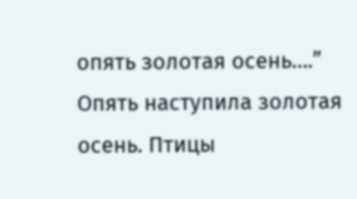опять золотая осень….”
Опять наступила золотая осень. Птицы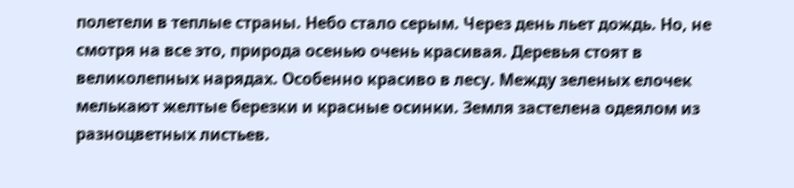полетели в теплые страны. Небо стало серым. Через день льет дождь. Но, не смотря на все это, природа осенью очень красивая. Деревья стоят в великолепных нарядах. Особенно красиво в лесу. Между зеленых елочек мелькают желтые березки и красные осинки. Земля застелена одеялом из разноцветных листьев.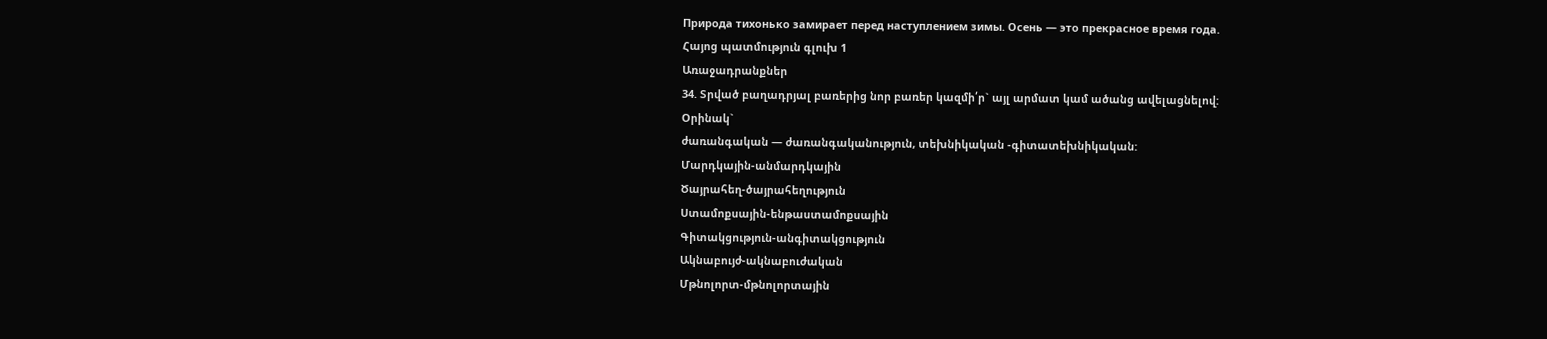Природа тихонько замирает перед наступлением зимы. Осень — это прекрасное время года.
Հայոց պատմություն գլուխ 1
Առաջադրանքներ
34. Տրված բաղադրյալ բառերից նոր բառեր կազմի՛ր` այլ արմատ կամ ածանց ավելացնելով:
Օրինակ`
ժառանգական — ժառանգականություն, տեխնիկական -գիտատեխնիկական:
Մարդկային-անմարդկային
Ծայրահեղ-ծայրահեղություն
Ստամոքսային-ենթաստամոքսային
Գիտակցություն-անգիտակցություն
Ակնաբույժ-ակնաբուժական
Մթնոլորտ-մթնոլորտային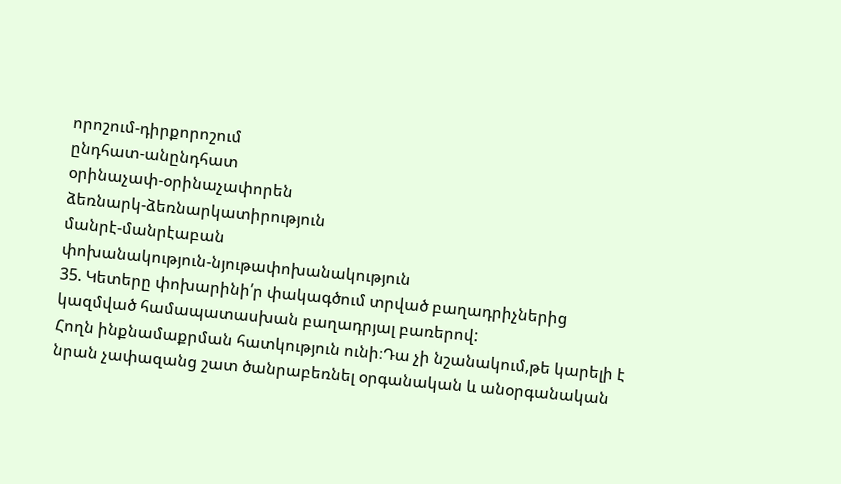որոշում-դիրքորոշում
ընդհատ-անընդհատ
օրինաչափ-օրինաչափորեն
ձեռնարկ-ձեռնարկատիրություն
մանրէ-մանրէաբան
փոխանակություն-նյութափոխանակություն
35. Կետերը փոխարինի՛ր փակագծում տրված բաղադրիչներից կազմված համապատասխան բաղադրյալ բառերով:
Հողն ինքնամաքրման հատկություն ունի։Դա չի նշանակում,թե կարելի է նրան չափազանց շատ ծանրաբեռնել օրգանական և անօրգանական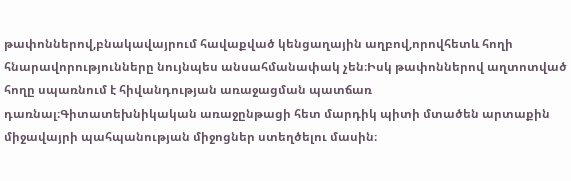թափոններով,բնակավայրում հավաքված կենցաղային աղբով,որովհետև հողի հնարավորությունները նույնպես անսահմանափակ չեն։Իսկ թափոններով աղտոտված հողը սպառնում է հիվանդության առաջացման պատճառ դառնալ։Գիտատեխնիկական առաջընթացի հետ մարդիկ պիտի մտածեն արտաքին միջավայրի պահպանության միջոցներ ստեղծելու մասին։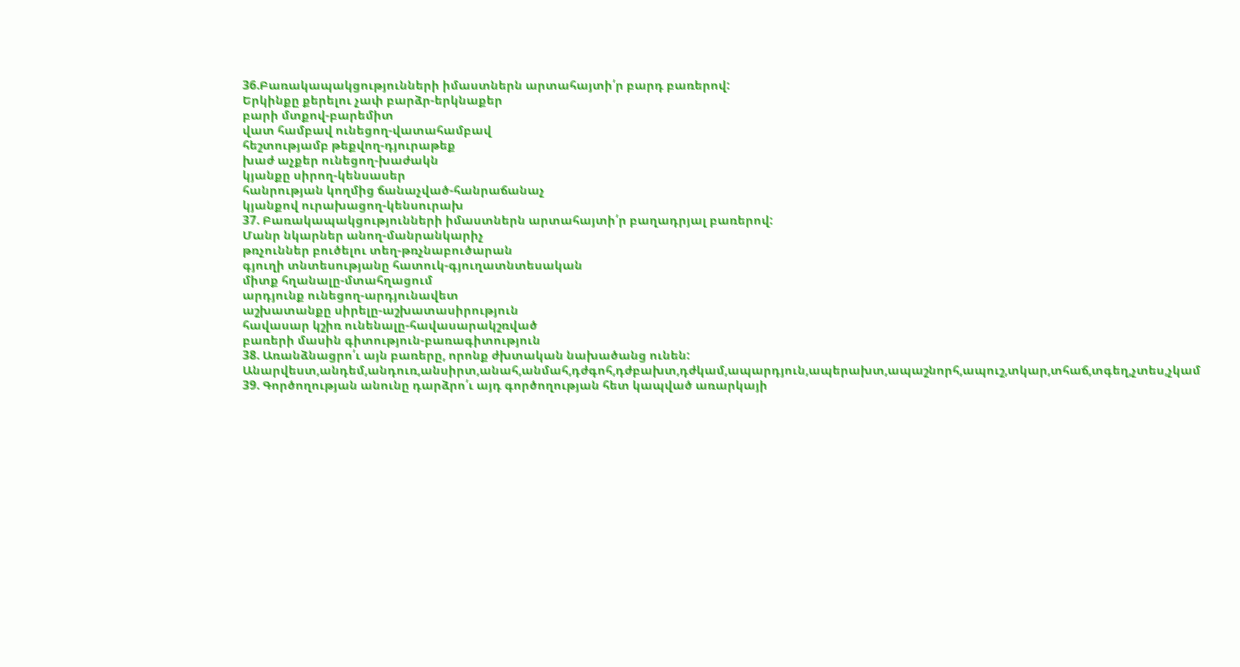36.Բառակապակցությունների իմաստներն արտահայտի՛ր բարդ բառերով:
Երկինքը քերելու չափ բարձր-երկնաքեր
բարի մտքով-բարեմիտ
վատ համբավ ունեցող-վատահամբավ
հեշտությամբ թեքվող-դյուրաթեք
խաժ աչքեր ունեցող-խաժակն
կյանքը սիրող-կենսասեր
հանրության կողմից ճանաչված-հանրաճանաչ
կյանքով ուրախացող-կենսուրախ
37. Բառակապակցությունների իմաստներն արտահայտի՛ր բաղադրյալ բառերով:
Մանր նկարներ անող-մանրանկարիչ
թռչուններ բուծելու տեղ-թռչնաբուծարան
գյուղի տնտեսությանը հատուկ-գյուղատնտեսական
միտք հղանալը-մտահղացում
արդյունք ունեցող-արդյունավետ
աշխատանքը սիրելը-աշխատասիրություն
հավասար կշիռ ունենալը-հավասարակշռված
բառերի մասին գիտություն-բառագիտություն
38. Առանձնացրո՛ւ այն բառերը, որոնք ժխտական նախածանց ունեն:
Անարվեստ,անդեմ,անդուռ,անսիրտ,անահ,անմահ,դժգոհ,դժբախտ,դժկամ,ապարդյուն,ապերախտ,ապաշնորհ,ապուշ,տկար,տհաճ,տգեղ,չտես,չկամ
39. Գործողության անունը դարձրո՛ւ այդ գործողության հետ կապված առարկայի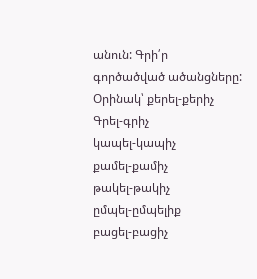անուն: Գրի՛ր
գործածված ածանցները:
Օրինակ՝ քերել-քերիչ
Գրել-գրիչ
կապել-կապիչ
քամել-քամիչ
թակել-թակիչ
ըմպել-ըմպելիք
բացել-բացիչ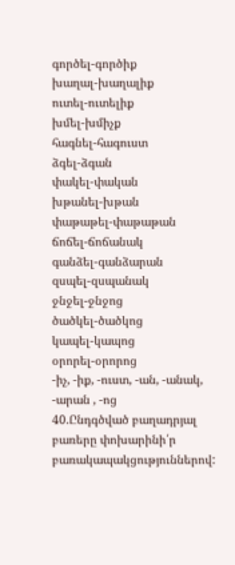գործել-գործիք
խաղալ-խաղալիք
ուտել-ուտելիք
խմել-խմիչք
հագնել-հագուստ
ձգել-ձգան
փակել-փական
խթանել-խթան
փաթաթել-փաթաթան
ճոճել-ճոճանակ
գանձել-գանձարան
զսպել-զսպանակ
ջնջել-ջնջոց
ծածկել-ծածկոց
կապել-կապոց
օրորել-օրորոց
-իչ, -իք, -ուստ, -ան, -անակ, -արան , -ոց
40.Ընդգծված բաղադրյալ բառերը փոխարինի՛ր բառակապակցություններով: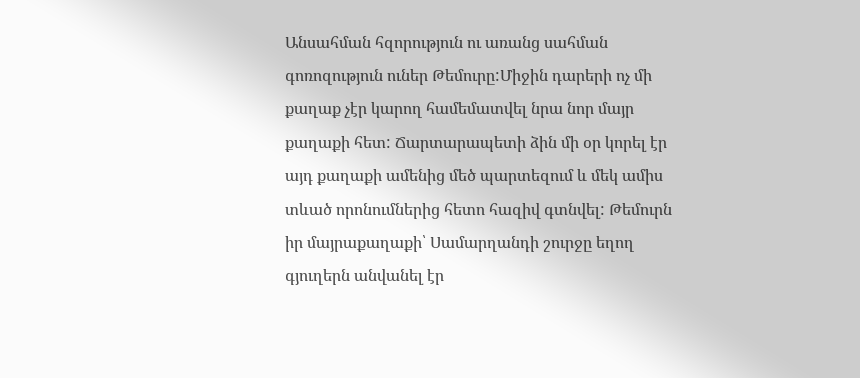Անսահման հզորություն ու առանց սահման գոռոզություն ուներ Թեմուրը:Միջին դարերի ոչ մի քաղաք չէր կարող համեմատվել նրա նոր մայր քաղաքի հետ: Ճարտարապետի ձին մի օր կորել էր այդ քաղաքի ամենից մեծ պարտեզում և մեկ ամիս տևած որոնումներից հետո հազիվ գտնվել: Թեմուրն իր մայրաքաղաքի՝ Սամարղանդի շուրջը եղող գյուղերն անվանել էր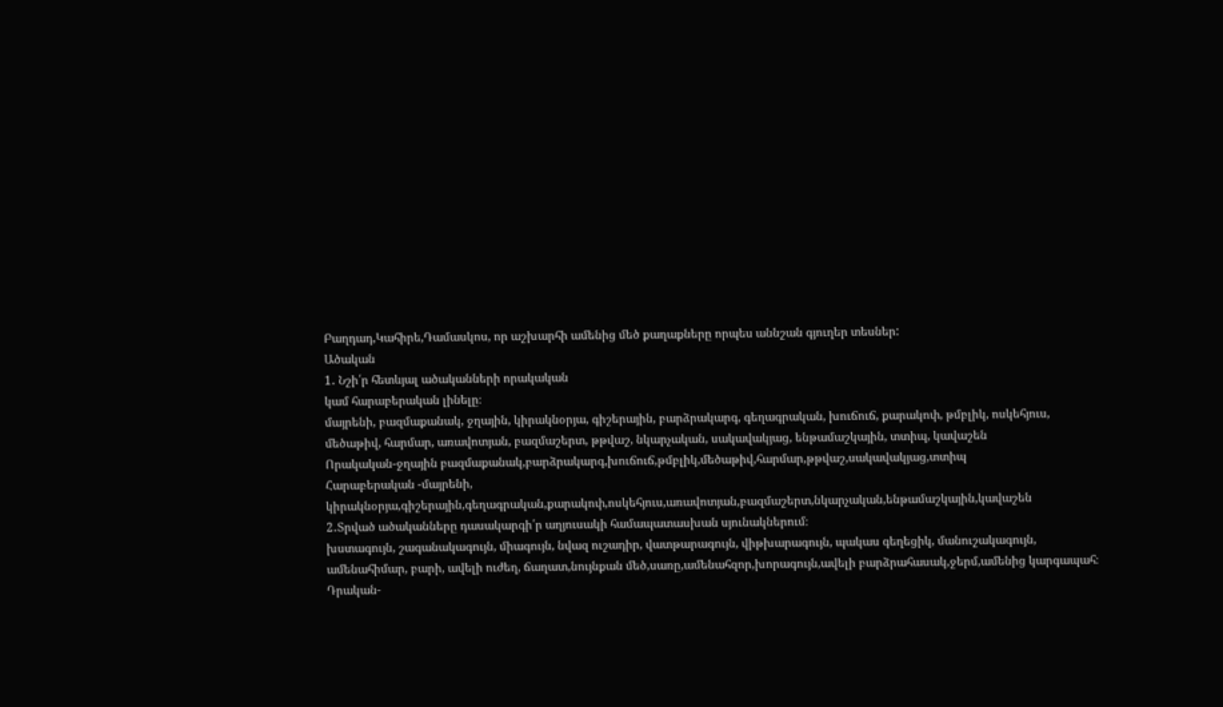Բաղդադ,Կահիրե,Դամասկոս, որ աշխարհի ամենից մեծ քաղաքները որպես աննշան գյուղեր տեսներ:
Ածական
1․ Նշի՛ր հետևյալ ածականների որակական
կամ հարաբերական լինելը։
մայրենի, բազմաքանակ, ջղային, կիրակնօրյա, գիշերային, բարձրակարգ, գեղագրական, խուճուճ, քարակոփ, թմբլիկ, ոսկեհյուս, մեծաթիվ, հարմար, առավոտյան, բազմաշերտ, թթվաշ, նկարչական, սակավակյաց, ենթամաշկային, տտիպ, կավաշեն
Որակական-ջղային բազմաքանակ,բարձրակարգ,խուճուճ,թմբլիկ,մեծաթիվ,հարմար,թթվաշ,սակավակյաց,տտիպ
Հարաբերական -մայրենի, կիրակնօրյա,գիշերային,գեղագրական,քարակոփ,ոսկեհյուս,առավոտյան,բազմաշերտ,նկարչական,ենթամաշկային,կավաշեն
2․Տրված ածականները դասակարգի՛ր աղյուսակի համապատասխան սյունակներում։
խստագույն, շագանակագույն, միագույն, նվազ ուշադիր, վատթարագույն, վիթխարագույն, պակաս գեղեցիկ, մանուշակագույն, ամենահիմար, բարի, ավելի ուժեղ, ճաղատ,նույնքան մեծ,սառը,ամենահզոր,խորագույն,ավելի բարձրահասակ,ջերմ,ամենից կարգապահ։
Դրական-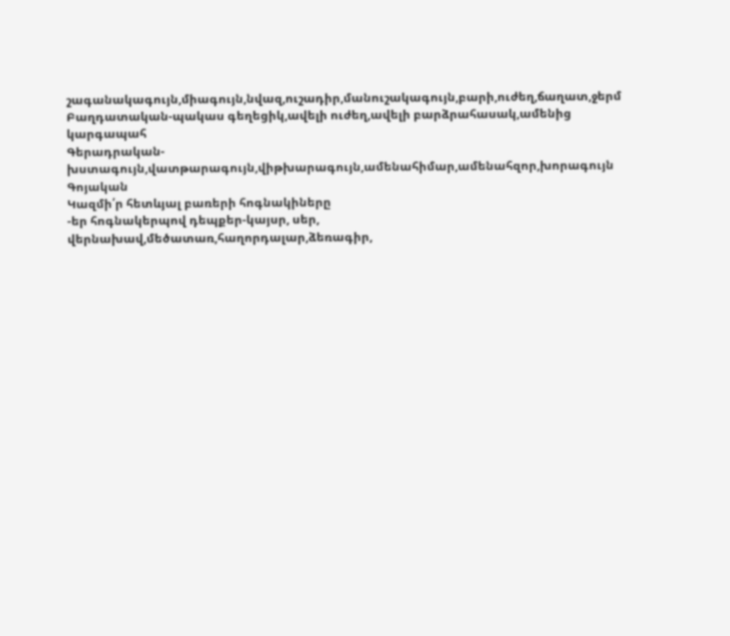շագանակագույն,միագույն,նվազ,ուշադիր,մանուշակագույն,բարի,ուժեղ,ճաղատ,ջերմ
Բաղդատական-պակաս գեղեցիկ,ավելի ուժեղ,ավելի բարձրահասակ,ամենից կարգապահ
Գերադրական-խստագույն,վատթարագույն,վիթխարագույն,ամենահիմար,ամենահզոր,խորագույն
Գոյական
Կազմի՛ր հետևյալ բառերի հոգնակիները
-եր հոգնակերպով դեպքեր-կայսր, սեր, վերնախավ,մեծատառ,հաղորդալար,ձեռագիր,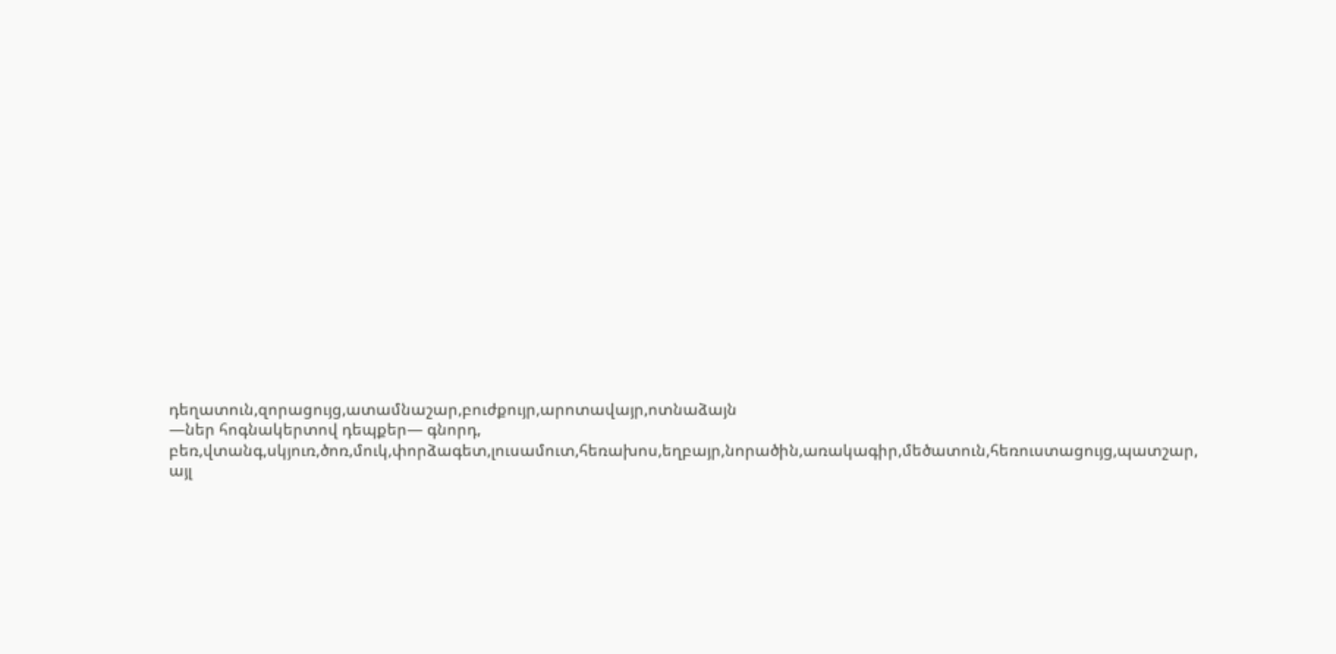դեղատուն,զորացույց,ատամնաշար,բուժքույր,արոտավայր,ոտնաձայն
—ներ հոգնակերտով դեպքեր— գնորդ, բեռ,վտանգ,սկյուռ,ծոռ,մուկ,փորձագետ,լուսամուտ,հեռախոս,եղբայր,նորածին,առակագիր,մեծատուն,հեռուստացույց,պատշար,
այլ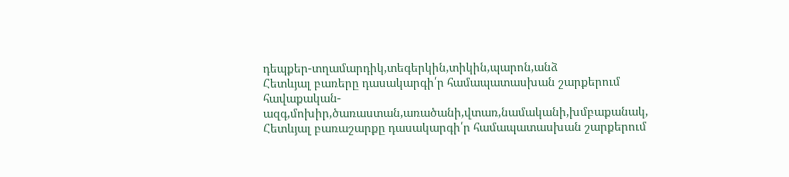դեպքեր-տղամարդիկ,տեգերկին,տիկին,պարոն,անձ
Հետևյալ բառերը դասակարգի՛ր համապատասխան շարքերում
հավաքական- ազգ,մոխիր,ծառաստան,առածանի,վտառ,նամականի,խմբաքանակ,
Հետևյալ բառաշարքը դասակարգի՛ր համապատասխան շարքերում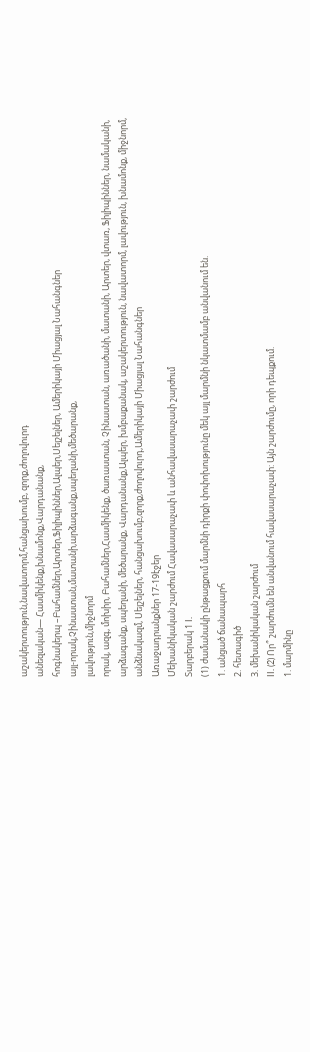աշակերտություն,նավատորմ,հանցախումբ, զորք,ժողովուրդ
անեզական— Հասմիկենք,խնամոնք,Վարդանանք,
հոգնակերպ –Բահամներ,Արտեր,Ֆիլիպիններ,Ալպեր,Սեյշելներ, Ամերիկայի Միացյալ Նահանգներ
այլ-որակ,Չինաստան,մատանի,արձագանք,սպեղանի,մեծարանք,
լավություն,միջնորմ
որակ, ազգ, մոխիր, Բահամներ,Հասմիկենք, ծառաստան, Չինաստան, առածանի, մատանի, Արտեր, վտառ, Ֆիլիպիններ, նամականի, արձագանք, սպեղանի, մեծարանք, Վարդանանք,Ալպեր, խմբաքանակ, աշակերտություն, նավատորմ, լավություն, խնամոնք, միջնորմ, անձնակազմ, Սեյշելներ, հանցախումբ,զորք,ժողովուրդ,Ամերիկայի Միացյալ Նահանգներ
Առաջադրանքներ 17-19էջեր
Մեխանիկական շարժում Հավասարաչափ և անհավասարաչափ շարժում
Տարբերակ 1 I.
(1) ժամանակի ընթացքում մարմնի դիրքի փոփոխությունը մեկ այլ մարմնի նկատմամբ անվանում են.
1. անցած ճանապարհ
2. հետագիծ
3. մեխանիկական շարժում
II. (2) Որ՞ շարժումն են անվանում հավասարաչափ: Այն շարժումը, որի դեպքում.
1. մարմինը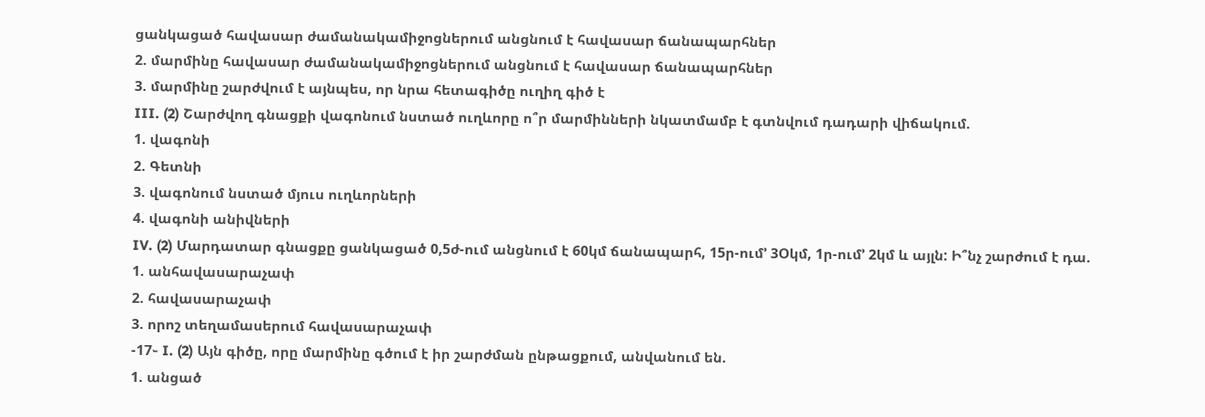ցանկացած հավասար ժամանակամիջոցներում անցնում է հավասար ճանապարհներ
2. մարմինը հավասար ժամանակամիջոցներում անցնում է հավասար ճանապարհներ
3. մարմինը շարժվում է այնպես, որ նրա հետագիծը ուղիղ գիծ է
III. (2) Շարժվող գնացքի վագոնում նստած ուղևորը ո՞ր մարմինների նկատմամբ է գտնվում դադարի վիճակում.
1. վագոնի
2. Գետնի
3. վագոնում նստած մյուս ուղևորների
4. վագոնի անիվների
IV. (2) Մարդատար գնացքը ցանկացած 0,5ժ-ում անցնում է 60կմ ճանապարհ, 15ր-ում’ 3Օկմ, 1ր-ում’ 2կմ և այլն: Ի՞նչ շարժում է դա.
1. անհավասարաչափ
2. հավասարաչափ
3. որոշ տեղամասերում հավասարաչափ
-17֊ I. (2) Այն գիծը, որը մարմինը գծում է իր շարժման ընթացքում, անվանում են.
1. անցած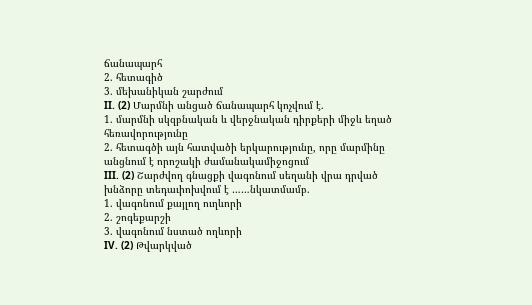ճանապարհ
2. հետագիծ
3. մեխանիկան շարժում
II. (2) Մարմնի անցած ճանապարհ կոչվում է.
1. մարմնի սկզբնական և վերջնական դիրքերի միջև եղած հեռավորությունը
2. հետագծի այն հատվածի երկարությունը, որը մարմինը անցնում է որոշակի ժամանակամիջոցում
III. (2) Շարժվող գնացքի վագոնում սեղանի վրա դրված խնձորը տեդաւիոխվում է ……նկատմամբ.
1. վագոնում քայլող ուղևորի
2. շոգեքարշի
3. վագոնում նստած ողևորի
IV. (2) Թվարկված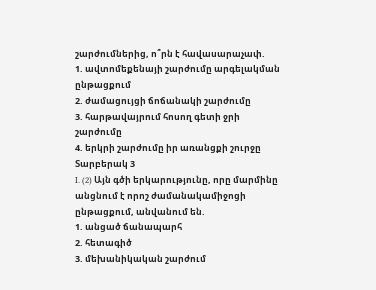շարժումներից, ո՞րն է հավասարաչափ.
1. ավտոմեքենայի շարժումը արգելակման ընթացքում
2. ժամացույցի ճոճանակի շարժումը
3. հարթավայրում հոսող գետի ջրի շարժումը
4. երկրի շարժումը իր առանցքի շուրջը
Տարբերակ 3
I. (2) Այն գծի երկարությունը, որը մարմինը անցնում է որոշ ժամանակամիջոցի ընթացքում, անվանում են.
1. անցած ճանապարհ
2. հետագիծ
3. մեխանիկական շարժում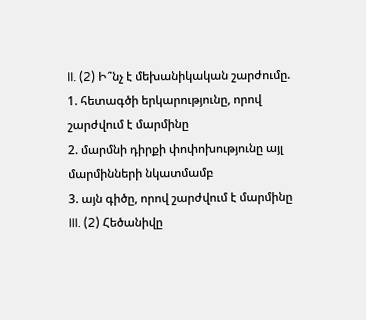II. (2) Ի՞նչ է մեխանիկական շարժումը.
1. հետագծի երկարությունը, որով շարժվում է մարմինը
2. մարմնի դիրքի փոփոխությունը այլ մարմինների նկատմամբ
3. այն գիծը, որով շարժվում է մարմինը
III. (2) Հեծանիվը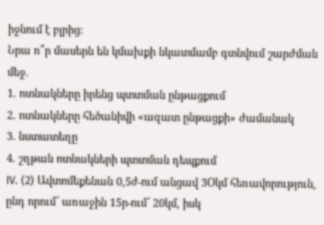իջնում է բլրից:
Նրա ո՞ր մասերն են կմախքի նկատմամբ գտնվում շարժման մեջ.
1. ոտնակները իրենց պտտման ընթացքում
2. ոտնակները հեծանիվի «ազատ ընթացքի» ժամանակ
3. նստատեղը
4. շղթան ոտնակների պտտման դեպքում
IV. (2) Ավտոմեքենան 0,5ժ-ում անցավ 3Օկմ հեռավորություն, ընդ որում՜ առաջին 15ր-ում՜ 20կմ, իսկ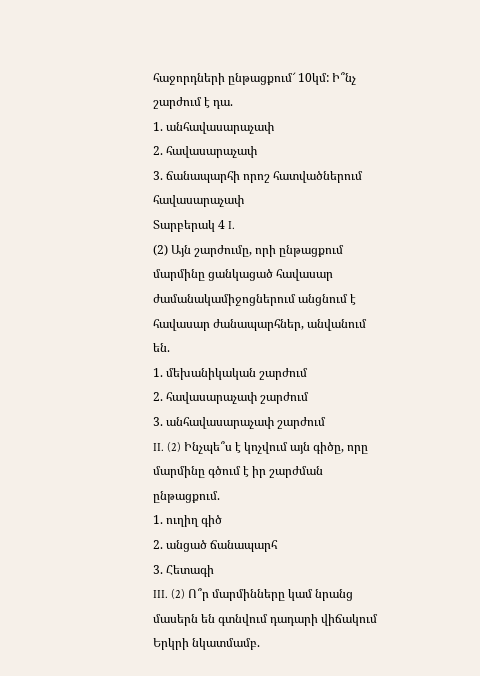հաջորդների ընթացքում՜ 10կմ: Ի՞նչ շարժում է դա.
1. անհավասարաչափ
2. հավասարաչափ
3. ճանապարհի որոշ հատվածներում հավասարաչափ
Տարբերակ 4 I.
(2) Այն շարժումը, որի ընթացքում մարմինը ցանկացած հավասար ժամանակամիջոցներում անցնում է հավասար ժանապարհներ, անվանում են.
1. մեխանիկական շարժում
2. հավասարաչափ շարժում
3. անհավասարաչափ շարժում
II. (2) Ինչպե՞ս է կոչվում այն գիծը, որը մարմինը գծում է իր շարժման ընթացքում.
1. ուղիղ գիծ
2. անցած ճանապարհ
3. Հետագի
III. (2) Ո՞ր մարմինները կամ նրանց մասերն են գտնվում դադարի վիճակում Երկրի նկատմամբ.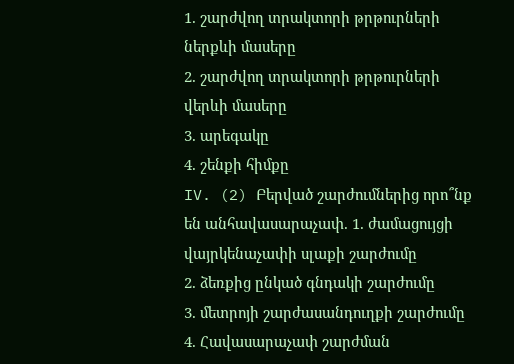1. շարժվող տրակտորի թրթուրների ներքևի մասերը
2. շարժվող տրակտորի թրթուրների վերևի մասերը
3. արեգակը
4. շենքի հիմքը
IV. (2) Բերված շարժումներից որո՞նք են անհավասարաչափ. 1. ժամացույցի վայրկենաչափի սլաքի շարժումը
2. ձեռքից ընկած գնդակի շարժումը
3. մետրոյի շարժասանդուղքի շարժումը
4. Հավասարաչափ շարժման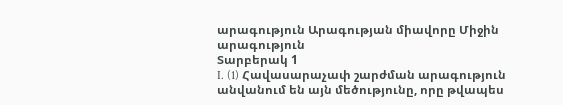արագություն Արագության միավորը Միջին արագություն
Տարբերակ 1
I. (1) Հավասարաչափ շարժման արագություն անվանում են այն մեծությունը, որը թվապես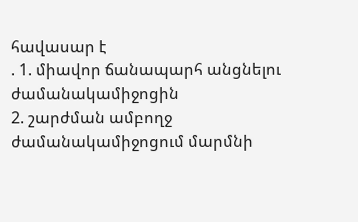հավասար է
. 1. միավոր ճանապարհ անցնելու ժամանակամիջոցին
2. շարժման ամբողջ ժամանակամիջոցում մարմնի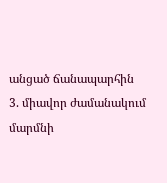անցած ճանապարհին
3. միավոր ժամանակում մարմնի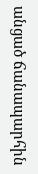անցած ճանապարհին